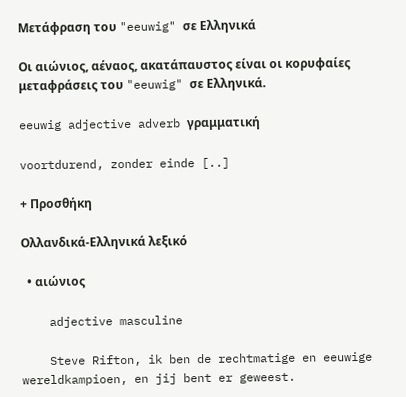Μετάφραση του "eeuwig" σε Ελληνικά

Οι αιώνιος, αέναος, ακατάπαυστος είναι οι κορυφαίες μεταφράσεις του "eeuwig" σε Ελληνικά.

eeuwig adjective adverb γραμματική

voortdurend, zonder einde [..]

+ Προσθήκη

Ολλανδικά-Ελληνικά λεξικό

  • αιώνιος

    adjective masculine

    Steve Rifton, ik ben de rechtmatige en eeuwige wereldkampioen, en jij bent er geweest.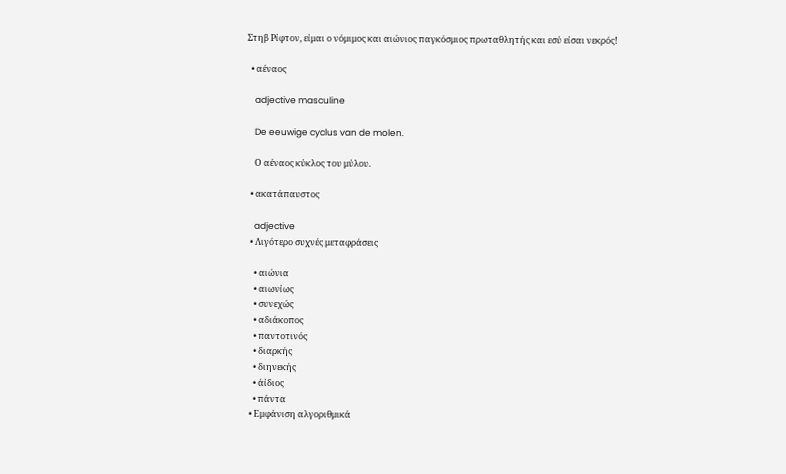Στηβ Ρίφτον, είμαι ο νόμιμος και αιώνιος παγκόσμιος πρωταθλητής και εσύ είσαι νεκρός!

  • αέναος

    adjective masculine

    De eeuwige cyclus van de molen.

    Ο αέναος κύκλος του μύλου.

  • ακατάπαυστος

    adjective
  • Λιγότερο συχνές μεταφράσεις

    • αιώνια
    • αιωνίως
    • συνεχώς
    • αδιάκοπος
    • παντοτινός
    • διαρκής
    • διηνεκής
    • άίδιος
    • πάντα
  • Εμφάνιση αλγοριθμικά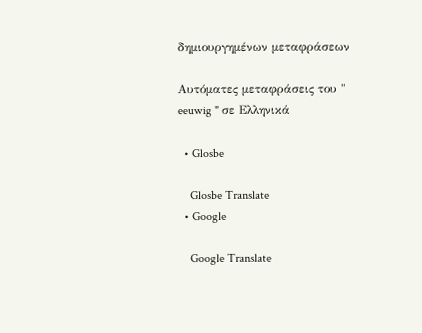δημιουργημένων μεταφράσεων

Αυτόματες μεταφράσεις του " eeuwig " σε Ελληνικά

  • Glosbe

    Glosbe Translate
  • Google

    Google Translate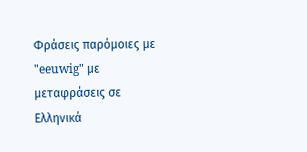Φράσεις παρόμοιες με "eeuwig" με μεταφράσεις σε Ελληνικά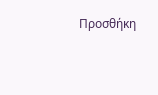Προσθήκη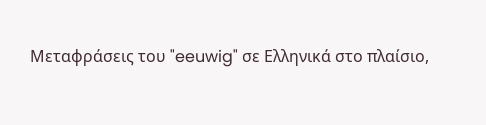Μεταφράσεις του "eeuwig" σε Ελληνικά στο πλαίσιο,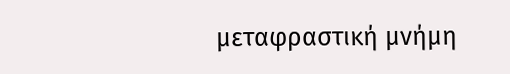μεταφραστική μνήμη